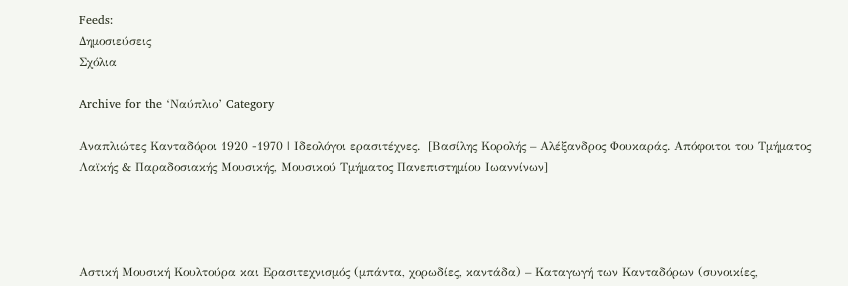Feeds:
Δημοσιεύσεις
Σχόλια

Archive for the ‘Ναύπλιο’ Category

Αναπλιώτες Κανταδόροι 1920 -1970 | Ιδεολόγοι ερασιτέχνες.  [Βασίλης Κορολής – Αλέξανδρος Φουκαράς. Απόφοιτοι του Τμήματος Λαϊκής & Παραδοσιακής Μουσικής, Μουσικού Τμήματος Πανεπιστημίου Ιωαννίνων]




Αστική Μουσική Κουλτούρα και Ερασιτεχνισμός (μπάντα, χορωδίες, καντάδα) – Καταγωγή των Κανταδόρων (συνοικίες,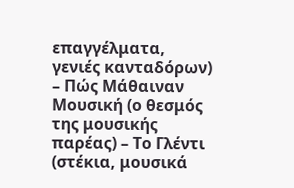επαγγέλματα, γενιές κανταδόρων) – Πώς Μάθαιναν Μουσική (ο θεσμός της μουσικής παρέας) – Το Γλέντι (στέκια, μουσικά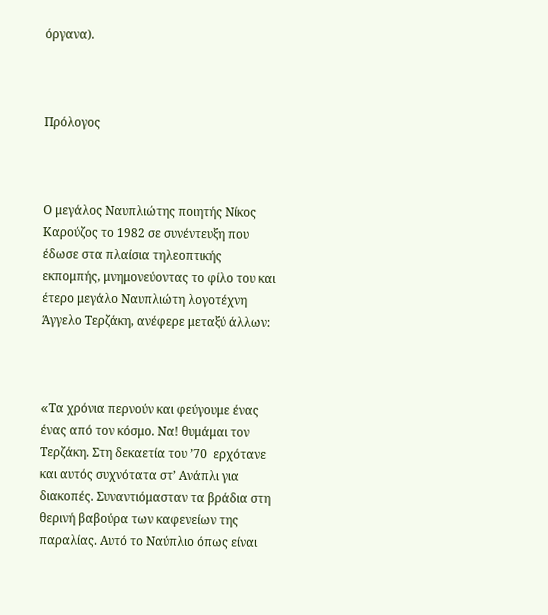όργανα).



Πρόλογος



Ο μεγάλος Ναυπλιώτης ποιητής Νίκος Καρούζος το 1982 σε συνέντευξη που έδωσε στα πλαίσια τηλεοπτικής εκπομπής, μνημονεύοντας το φίλο του και έτερο μεγάλο Ναυπλιώτη λογοτέχνη Άγγελο Τερζάκη, ανέφερε μεταξύ άλλων:



«Tα χρόνια περνούν και φεύγουμε ένας ένας από τον κόσμο. Να! θυμάμαι τον Τερζάκη. Στη δεκαετία του ’70  ερχότανε και αυτός συχνότατα στ’ Ανάπλι για διακοπές. Συναντιόμασταν τα βράδια στη θερινή βαβούρα των καφενείων της παραλίας. Αυτό το Ναύπλιο όπως είναι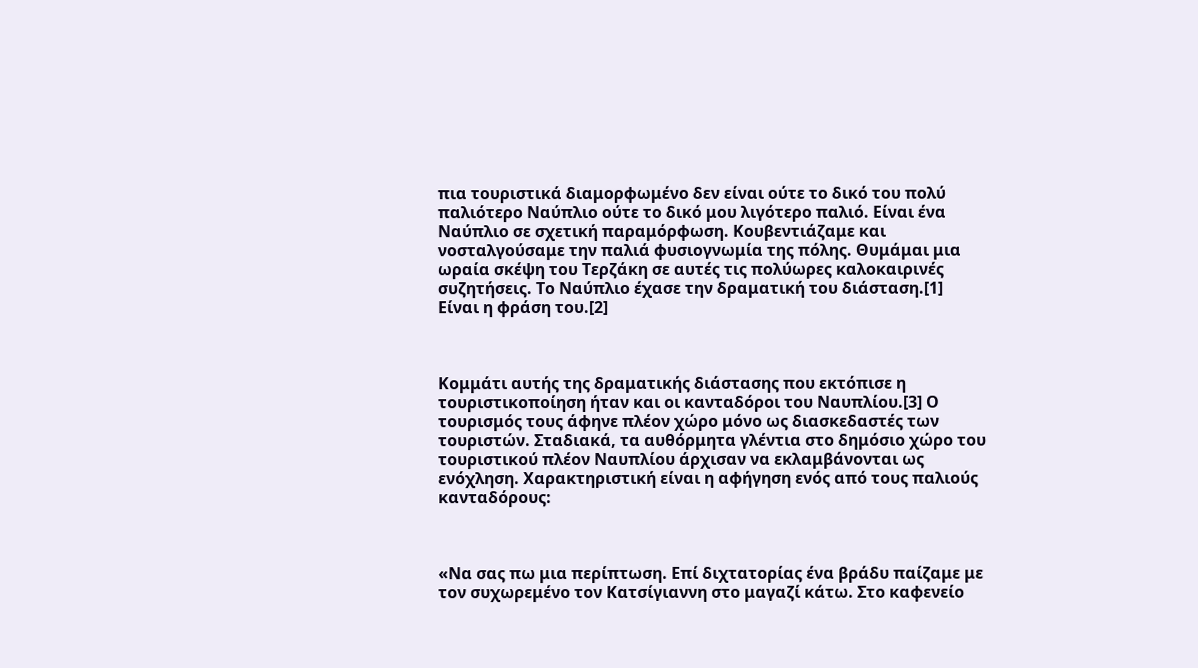πια τουριστικά διαμορφωμένο δεν είναι ούτε το δικό του πολύ παλιότερο Ναύπλιο ούτε το δικό μου λιγότερο παλιό. Είναι ένα Ναύπλιο σε σχετική παραμόρφωση. Κουβεντιάζαμε και νοσταλγούσαμε την παλιά φυσιογνωμία της πόλης. Θυμάμαι μια ωραία σκέψη του Τερζάκη σε αυτές τις πολύωρες καλοκαιρινές συζητήσεις. Το Ναύπλιο έχασε την δραματική του διάσταση.[1] Είναι η φράση του.[2]



Κομμάτι αυτής της δραματικής διάστασης που εκτόπισε η τουριστικοποίηση ήταν και οι κανταδόροι του Ναυπλίου.[3] Ο τουρισμός τους άφηνε πλέον χώρο μόνο ως διασκεδαστές των τουριστών. Σταδιακά, τα αυθόρμητα γλέντια στο δημόσιο χώρο του τουριστικού πλέον Ναυπλίου άρχισαν να εκλαμβάνονται ως ενόχληση. Χαρακτηριστική είναι η αφήγηση ενός από τους παλιούς κανταδόρους:



«Να σας πω μια περίπτωση. Επί διχτατορίας ένα βράδυ παίζαμε με τον συχωρεμένο τον Κατσίγιαννη στο μαγαζί κάτω. Στο καφενείο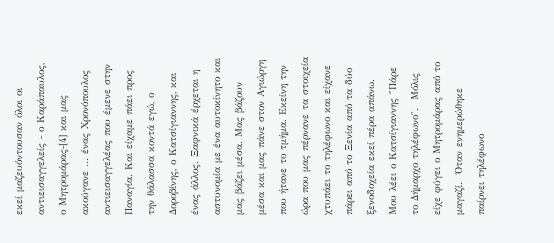εκεί μαζευόντουσαν όλοι οι αντιεισαγγελείς ‒ ο Καράπαυλος, ο Μητρομάρας‒[4] και μας ακούγανε … ένας Χρονόπουλος αντιεισαγγελέας που έμενε στην Παναγία. Και είχαμε πάει προς την θάλασσα κοντά εγώ, ο Δοροβίνης, ο Κατσίγιαννης, και ένας άλλος. Ξαφνικά έρχεται η αστυνομία με ένα αυτοκίνητο και μας βάζει μέσα. Μας βάζουν μέσα και μας πάνε στον Αγιώργη που ήτανε το τμήμα. Εκείνη την ώρα που μας πέρνανε τα στοιχεία χτυπάει το τηλέφωνο και είχανε πάρει από το Ξενία από τα δύο ξενοδοχεία εκεί πέρα απάνω. Μου λέει ο Κατσίγιαννης ″Πάρε το Δήμαρχο τηλέφωνο″.  Μόλις είχε φύγει ο Μητρομάρας από το μαγαζί.  Όταν ενημερώθηκε παίρνει τηλέφωνο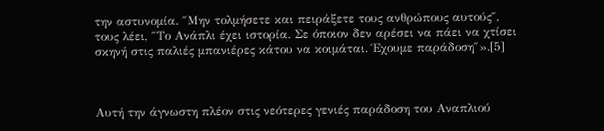την αστυνομία. ″Μην τολμήσετε και πειράξετε τους ανθρώπους αυτούς″, τους λέει, ″Το Ανάπλι έχει ιστορία. Σε όποιον δεν αρέσει να πάει να χτίσει σκηνή στις παλιές μπανιέρες κάτου να κοιμάται. Έχουμε παράδοση″».[5]



Αυτή την άγνωστη πλέον στις νεότερες γενιές παράδοση του Αναπλιού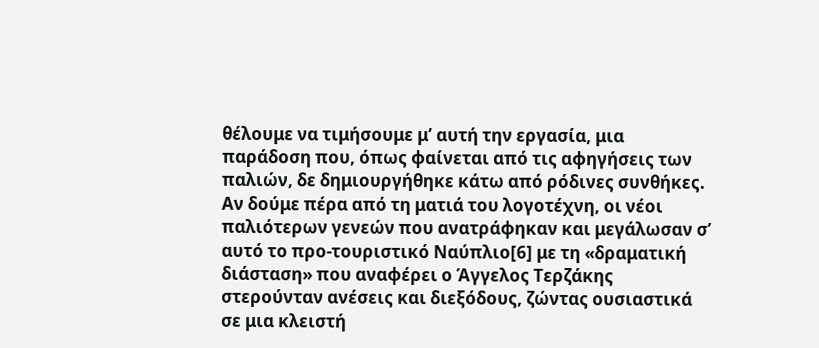θέλουμε να τιμήσουμε μ’ αυτή την εργασία, μια παράδοση που, όπως φαίνεται από τις αφηγήσεις των παλιών, δε δημιουργήθηκε κάτω από ρόδινες συνθήκες. Αν δούμε πέρα από τη ματιά του λογοτέχνη, οι νέοι παλιότερων γενεών που ανατράφηκαν και μεγάλωσαν σ’ αυτό το προ-τουριστικό Ναύπλιο[6] με τη «δραματική διάσταση» που αναφέρει ο Άγγελος Τερζάκης στερούνταν ανέσεις και διεξόδους, ζώντας ουσιαστικά σε μια κλειστή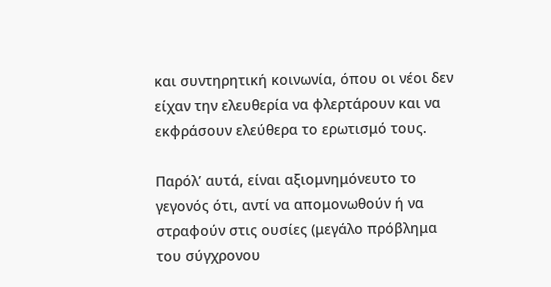και συντηρητική κοινωνία, όπου οι νέοι δεν είχαν την ελευθερία να φλερτάρουν και να εκφράσουν ελεύθερα το ερωτισμό τους.

Παρόλ’ αυτά, είναι αξιομνημόνευτο το γεγονός ότι, αντί να απομονωθούν ή να στραφούν στις ουσίες (μεγάλο πρόβλημα του σύγχρονου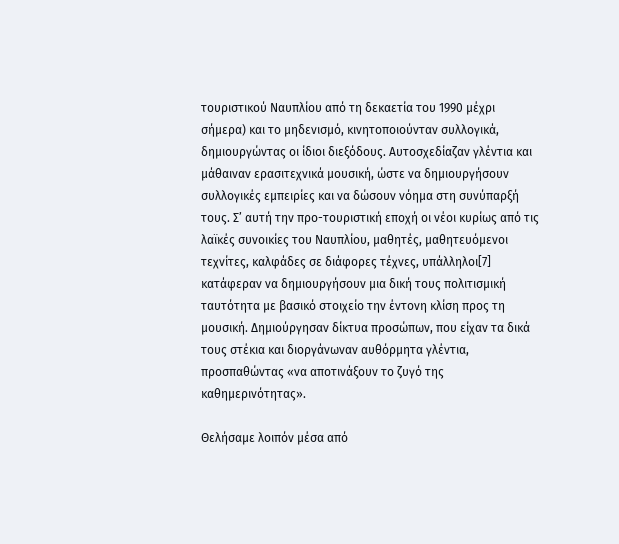τουριστικού Ναυπλίου από τη δεκαετία του 1990 μέχρι σήμερα) και το μηδενισμό, κινητοποιούνταν συλλογικά, δημιουργώντας οι ίδιοι διεξόδους. Αυτοσχεδίαζαν γλέντια και μάθαιναν ερασιτεχνικά μουσική, ώστε να δημιουργήσουν συλλογικές εμπειρίες και να δώσουν νόημα στη συνύπαρξή τους. Σ’ αυτή την προ-τουριστική εποχή οι νέοι κυρίως από τις λαϊκές συνοικίες του Ναυπλίου, μαθητές, μαθητευόμενοι τεχνίτες, καλφάδες σε διάφορες τέχνες, υπάλληλοι[7] κατάφεραν να δημιουργήσουν μια δική τους πολιτισμική ταυτότητα με βασικό στοιχείο την έντονη κλίση προς τη μουσική. Δημιούργησαν δίκτυα προσώπων, που είχαν τα δικά τους στέκια και διοργάνωναν αυθόρμητα γλέντια, προσπαθώντας «να αποτινάξουν το ζυγό της καθημερινότητας».

Θελήσαμε λοιπόν μέσα από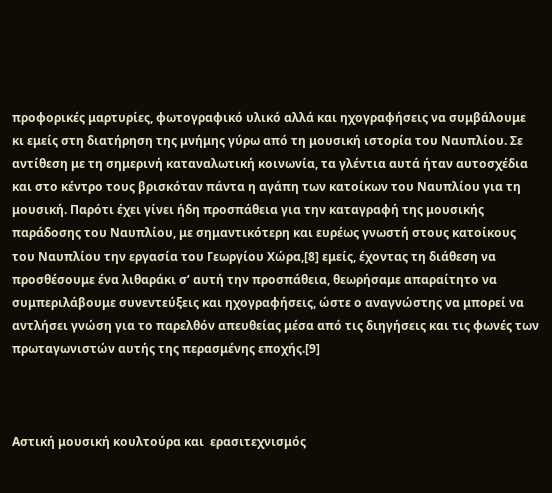προφορικές μαρτυρίες, φωτογραφικό υλικό αλλά και ηχογραφήσεις να συμβάλουμε κι εμείς στη διατήρηση της μνήμης γύρω από τη μουσική ιστορία του Ναυπλίου. Σε αντίθεση με τη σημερινή καταναλωτική κοινωνία, τα γλέντια αυτά ήταν αυτοσχέδια και στο κέντρο τους βρισκόταν πάντα η αγάπη των κατοίκων του Ναυπλίου για τη μουσική. Παρότι έχει γίνει ήδη προσπάθεια για την καταγραφή της μουσικής παράδοσης του Ναυπλίου, με σημαντικότερη και ευρέως γνωστή στους κατοίκους του Ναυπλίου την εργασία του Γεωργίου Χώρα,[8] εμείς, έχοντας τη διάθεση να προσθέσουμε ένα λιθαράκι σ’ αυτή την προσπάθεια, θεωρήσαμε απαραίτητο να συμπεριλάβουμε συνεντεύξεις και ηχογραφήσεις, ώστε ο αναγνώστης να μπορεί να αντλήσει γνώση για το παρελθόν απευθείας μέσα από τις διηγήσεις και τις φωνές των πρωταγωνιστών αυτής της περασμένης εποχής.[9]



Αστική μουσική κουλτούρα και  ερασιτεχνισμός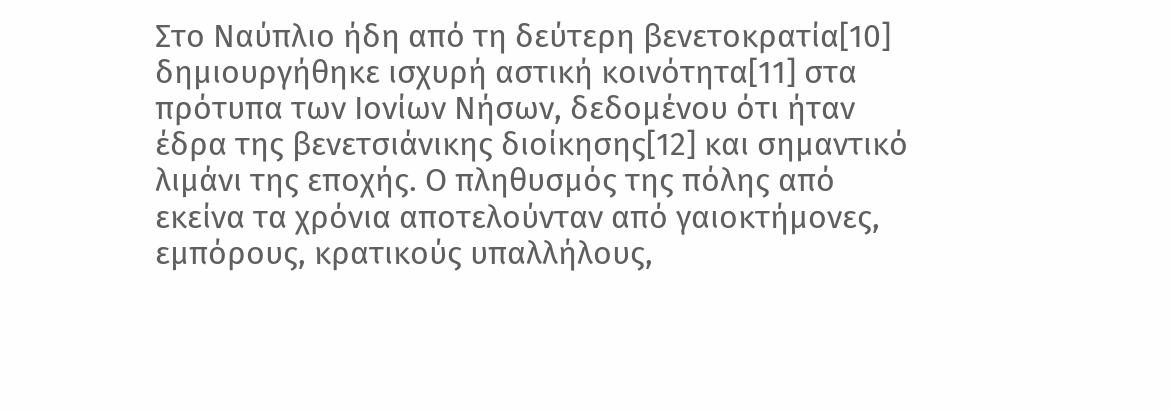Στο Ναύπλιο ήδη από τη δεύτερη βενετοκρατία[10] δημιουργήθηκε ισχυρή αστική κοινότητα[11] στα πρότυπα των Ιονίων Νήσων, δεδομένου ότι ήταν έδρα της βενετσιάνικης διοίκησης[12] και σημαντικό λιμάνι της εποχής. Ο πληθυσμός της πόλης από εκείνα τα χρόνια αποτελούνταν από γαιοκτήμονες, εμπόρους, κρατικούς υπαλλήλους,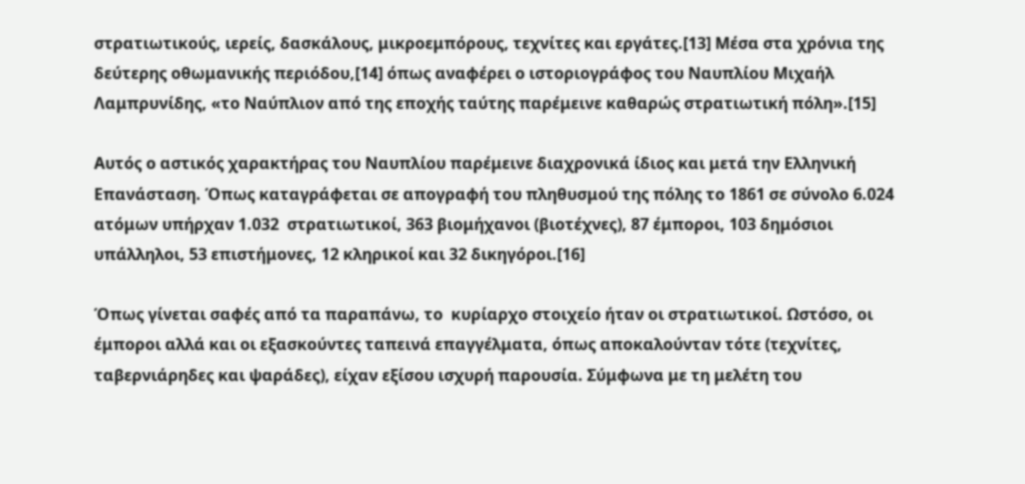στρατιωτικούς, ιερείς, δασκάλους, μικροεμπόρους, τεχνίτες και εργάτες.[13] Μέσα στα χρόνια της δεύτερης οθωμανικής περιόδου,[14] όπως αναφέρει ο ιστοριογράφος του Ναυπλίου Μιχαήλ Λαμπρυνίδης, «το Ναύπλιον από της εποχής ταύτης παρέμεινε καθαρώς στρατιωτική πόλη».[15]

Αυτός ο αστικός χαρακτήρας του Ναυπλίου παρέμεινε διαχρονικά ίδιος και μετά την Ελληνική Επανάσταση. Όπως καταγράφεται σε απογραφή του πληθυσμού της πόλης το 1861 σε σύνολο 6.024 ατόμων υπήρχαν 1.032  στρατιωτικοί, 363 βιομήχανοι (βιοτέχνες), 87 έμποροι, 103 δημόσιοι υπάλληλοι, 53 επιστήμονες, 12 κληρικοί και 32 δικηγόροι.[16]

Όπως γίνεται σαφές από τα παραπάνω, το  κυρίαρχο στοιχείο ήταν οι στρατιωτικοί. Ωστόσο, οι έμποροι αλλά και οι εξασκούντες ταπεινά επαγγέλματα, όπως αποκαλούνταν τότε (τεχνίτες, ταβερνιάρηδες και ψαράδες), είχαν εξίσου ισχυρή παρουσία. Σύμφωνα με τη μελέτη του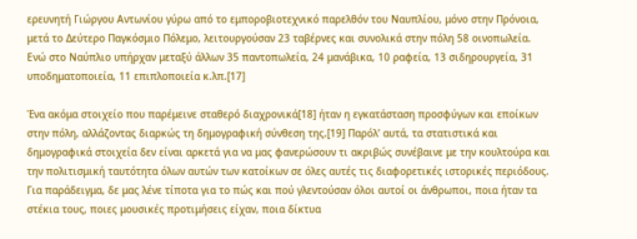ερευνητή Γιώργου Αντωνίου γύρω από το εμποροβιοτεχνικό παρελθόν του Ναυπλίου, μόνο στην Πρόνοια, μετά το Δεύτερο Παγκόσμιο Πόλεμο, λειτουργούσαν 23 ταβέρνες και συνολικά στην πόλη 58 οινοπωλεία. Ενώ στο Ναύπλιο υπήρχαν μεταξύ άλλων 35 παντοπωλεία, 24 μανάβικα, 10 ραφεία, 13 σιδηρουργεία, 31 υποδηματοποιεία, 11 επιπλοποιεία κ.λπ.[17]

Ένα ακόμα στοιχείο που παρέμεινε σταθερό διαχρονικά[18] ήταν η εγκατάσταση προσφύγων και εποίκων στην πόλη, αλλάζοντας διαρκώς τη δημογραφική σύνθεση της.[19] Παρόλ’ αυτά, τα στατιστικά και δημογραφικά στοιχεία δεν είναι αρκετά για να μας φανερώσουν τι ακριβώς συνέβαινε με την κουλτούρα και την πολιτισμική ταυτότητα όλων αυτών των κατοίκων σε όλες αυτές τις διαφορετικές ιστορικές περιόδους. Για παράδειγμα, δε μας λένε τίποτα για το πώς και πού γλεντούσαν όλοι αυτοί οι άνθρωποι, ποια ήταν τα στέκια τους, ποιες μουσικές προτιμήσεις είχαν, ποια δίκτυα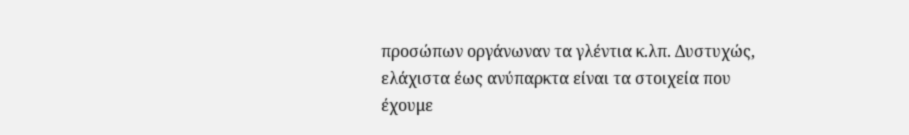προσώπων οργάνωναν τα γλέντια κ.λπ. Δυστυχώς, ελάχιστα έως ανύπαρκτα είναι τα στοιχεία που  έχουμε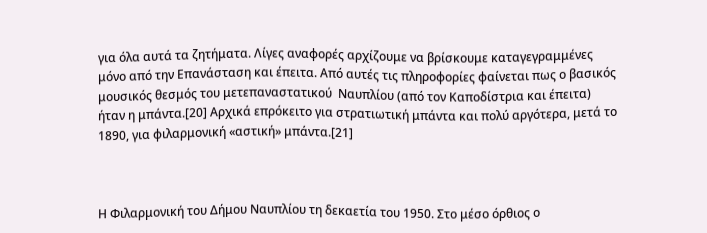για όλα αυτά τα ζητήματα. Λίγες αναφορές αρχίζουμε να βρίσκουμε καταγεγραμμένες μόνο από την Επανάσταση και έπειτα. Από αυτές τις πληροφορίες φαίνεται πως ο βασικός μουσικός θεσμός του μετεπαναστατικού  Ναυπλίου (από τον Καποδίστρια και έπειτα)  ήταν η μπάντα.[20] Αρχικά επρόκειτο για στρατιωτική μπάντα και πολύ αργότερα, μετά το 1890, για φιλαρμονική «αστική» μπάντα.[21]



Η Φιλαρμονική του Δήμου Ναυπλίου τη δεκαετία του 1950. Στο μέσο όρθιος ο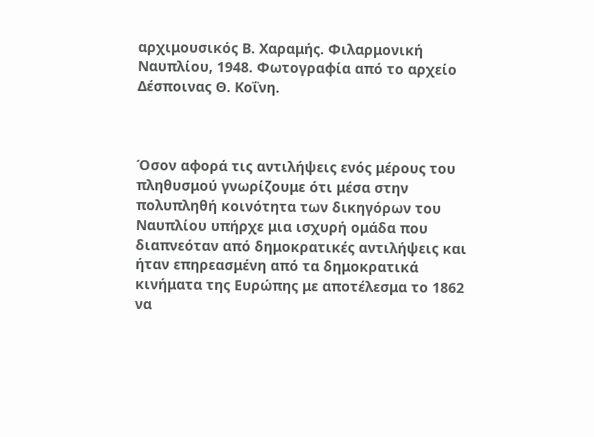αρχιμουσικός Β. Χαραμής. Φιλαρμονική Ναυπλίου, 1948. Φωτογραφία από το αρχείο Δέσποινας Θ. Κοΐνη.



Όσον αφορά τις αντιλήψεις ενός μέρους του πληθυσμού γνωρίζουμε ότι μέσα στην πολυπληθή κοινότητα των δικηγόρων του Ναυπλίου υπήρχε μια ισχυρή ομάδα που διαπνεόταν από δημοκρατικές αντιλήψεις και ήταν επηρεασμένη από τα δημοκρατικά κινήματα της Ευρώπης με αποτέλεσμα το 1862 να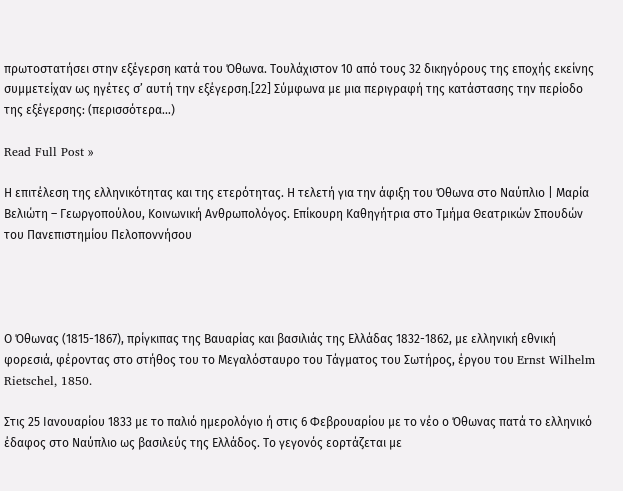πρωτοστατήσει στην εξέγερση κατά του Όθωνα. Τουλάχιστον 10 από τους 32 δικηγόρους της εποχής εκείνης συμμετείχαν ως ηγέτες σ’ αυτή την εξέγερση.[22] Σύμφωνα με μια περιγραφή της κατάστασης την περίοδο της εξέγερσης: (περισσότερα…)

Read Full Post »

Η επιτέλεση της ελληνικότητας και της ετερότητας. Η τελετή για την άφιξη του Όθωνα στο Ναύπλιο | Μαρία Βελιώτη – Γεωργοπούλου, Κοινωνική Ανθρωπολόγος. Επίκουρη Καθηγήτρια στο Τμήμα Θεατρικών Σπουδών του Πανεπιστημίου Πελοποννήσου




Ο Όθωνας (1815-1867), πρίγκιπας της Βαυαρίας και βασιλιάς της Ελλάδας 1832-1862, με ελληνική εθνική φορεσιά, φέροντας στο στήθος του το Μεγαλόσταυρο του Τάγματος του Σωτήρος, έργου του Ernst Wilhelm Rietschel, 1850.

Στις 25 Ιανουαρίου 1833 με το παλιό ημερολόγιο ή στις 6 Φεβρουαρίου με το νέο ο Όθωνας πατά το ελληνικό έδαφος στο Ναύπλιο ως βασιλεύς της Ελλάδος. Το γεγονός εορτάζεται με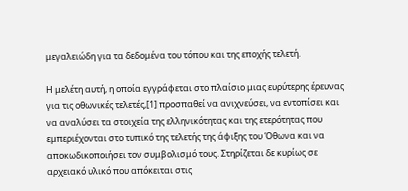μεγαλειώδη για τα δεδομένα του τόπου και της εποχής τελετή.

Η μελέτη αυτή, η οποία εγγράφεται στο πλαίσιο μιας ευρύτερης έρευνας για τις οθωνικές τελετές,[1] προσπαθεί να ανιχνεύσει, να εντοπίσει και να αναλύσει τα στοιχεία της ελληνικότητας και της ετερότητας που εμπεριέχονται στο τυπικό της τελετής της άφιξης του Όθωνα και να αποκωδικοποιήσει τον συμβολισμό τους. Στηρίζεται δε κυρίως σε αρχειακό υλικό που απόκειται στις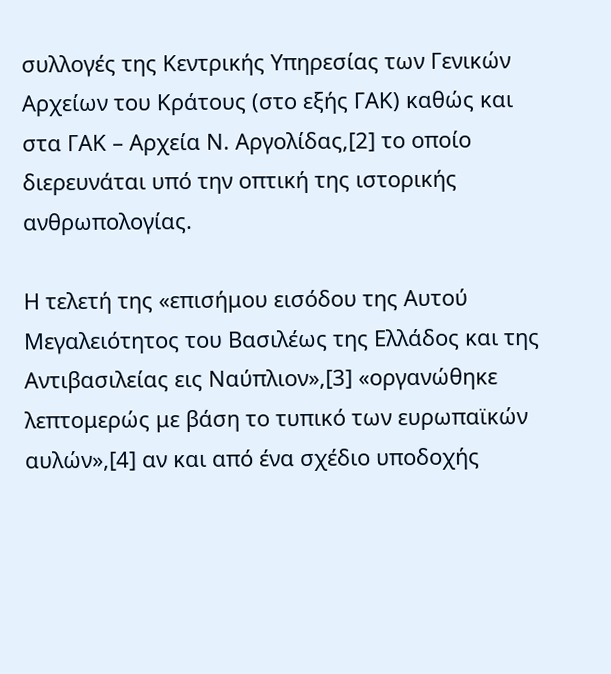συλλογές της Κεντρικής Υπηρεσίας των Γενικών Αρχείων του Κράτους (στο εξής ΓΑΚ) καθώς και στα ΓΑΚ – Αρχεία Ν. Αργολίδας,[2] το οποίο διερευνάται υπό την οπτική της ιστορικής ανθρωπολογίας.

Η τελετή της «επισήμου εισόδου της Αυτού Μεγαλειότητος του Βασιλέως της Ελλάδος και της Αντιβασιλείας εις Ναύπλιον»,[3] «οργανώθηκε λεπτομερώς με βάση το τυπικό των ευρωπαϊκών αυλών»,[4] αν και από ένα σχέδιο υποδοχής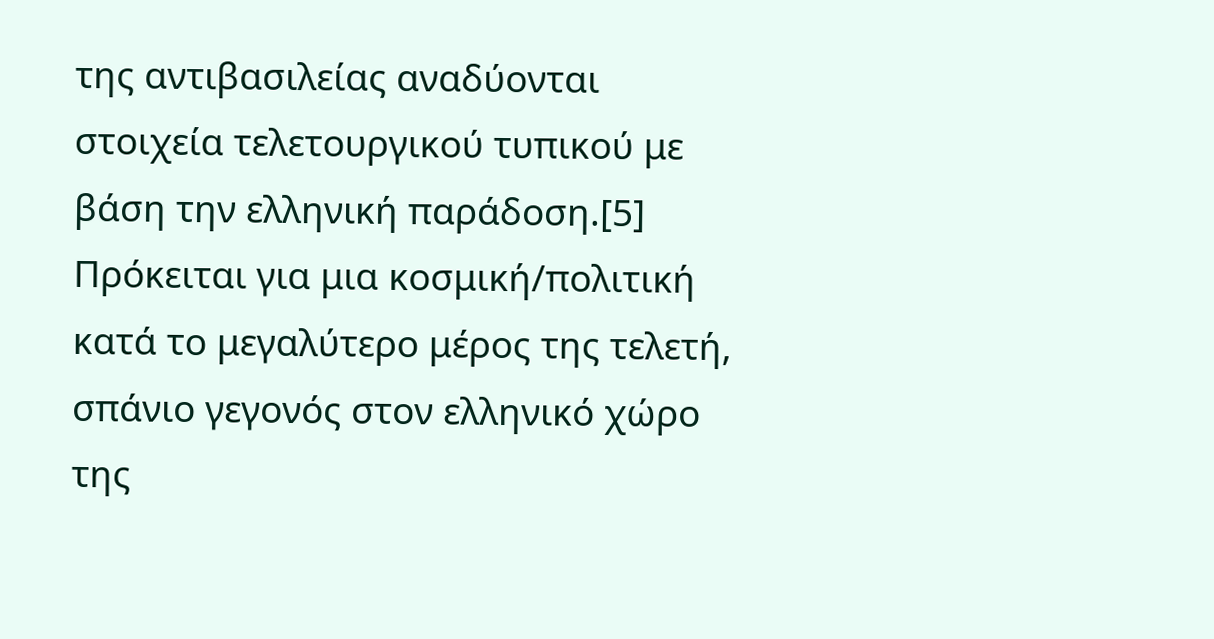της αντιβασιλείας αναδύονται στοιχεία τελετουργικού τυπικού με βάση την ελληνική παράδοση.[5] Πρόκειται για μια κοσμική/πολιτική κατά το μεγαλύτερο μέρος της τελετή, σπάνιο γεγονός στον ελληνικό χώρο της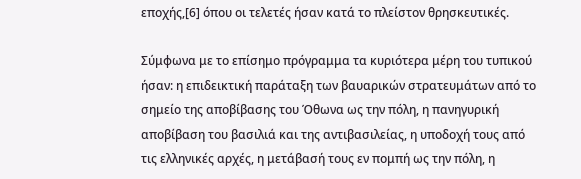εποχής,[6] όπου οι τελετές ήσαν κατά το πλείστον θρησκευτικές.

Σύμφωνα με το επίσημο πρόγραμμα τα κυριότερα μέρη του τυπικού ήσαν: η επιδεικτική παράταξη των βαυαρικών στρατευμάτων από το σημείο της αποβίβασης του Όθωνα ως την πόλη, η πανηγυρική αποβίβαση του βασιλιά και της αντιβασιλείας, η υποδοχή τους από τις ελληνικές αρχές, η μετάβασή τους εν πομπή ως την πόλη, η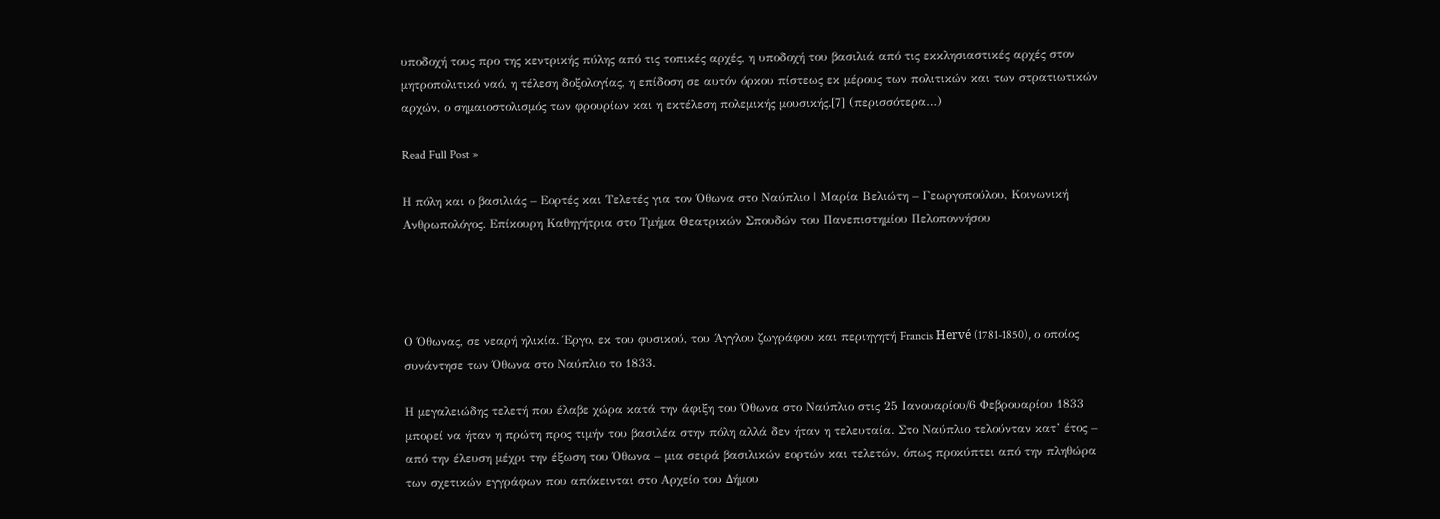υποδοχή τους προ της κεντρικής πύλης από τις τοπικές αρχές, η υποδοχή του βασιλιά από τις εκκλησιαστικές αρχές στον μητροπολιτικό ναό, η τέλεση δοξολογίας, η επίδοση σε αυτόν όρκου πίστεως εκ μέρους των πολιτικών και των στρατιωτικών αρχών, ο σημαιοστολισμός των φρουρίων και η εκτέλεση πολεμικής μουσικής.[7] (περισσότερα…)

Read Full Post »

Η πόλη και ο βασιλιάς – Εορτές και Τελετές για τον Όθωνα στο Ναύπλιο | Μαρία Βελιώτη – Γεωργοπούλου, Κοινωνική Ανθρωπολόγος. Επίκουρη Καθηγήτρια στο Τμήμα Θεατρικών Σπουδών του Πανεπιστημίου Πελοποννήσου




Ο Όθωνας, σε νεαρή ηλικία. Έργο, εκ του φυσικού, του Άγγλου ζωγράφου και περιηγητή Francis Hervé (1781-1850), ο οποίος συνάντησε των Όθωνα στο Ναύπλιο το 1833.

Η μεγαλειώδης τελετή που έλαβε χώρα κατά την άφιξη του Όθωνα στο Ναύπλιο στις 25 Ιανουαρίου/6 Φεβρουαρίου 1833 μπορεί να ήταν η πρώτη προς τιμήν του βασιλέα στην πόλη αλλά δεν ήταν η τελευταία. Στο Ναύπλιο τελούνταν κατ’ έτος – από την έλευση μέχρι την έξωση του Όθωνα – μια σειρά βασιλικών εορτών και τελετών, όπως προκύπτει από την πληθώρα των σχετικών εγγράφων που απόκεινται στο Αρχείο του Δήμου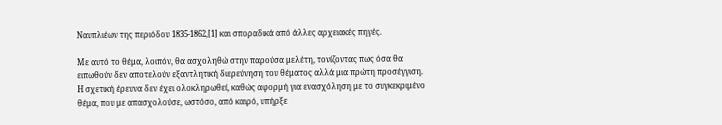Ναυπλιέων της περιόδου 1835-1862,[1] και σποραδικά από άλλες αρχειακές πηγές.

Με αυτό το θέμα, λοιπόν, θα ασχοληθώ στην παρούσα μελέτη, τονίζοντας πως όσα θα ειπωθούν δεν αποτελούν εξαντλητική διερεύνηση του θέματος αλλά μια πρώτη προσέγγιση. Η σχετική έρευνα δεν έχει ολοκληρωθεί, καθώς αφορμή για ενασχόληση με το συγκεκριμένο θέμα, που με απασχολούσε, ωστόσο, από καιρό, υπήρξε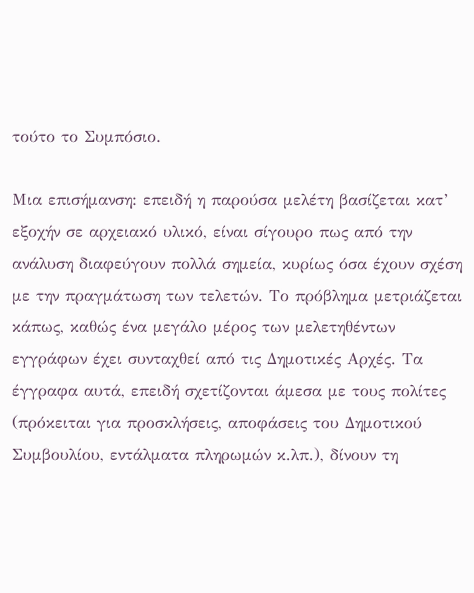τούτο το Συμπόσιο.

Μια επισήμανση: επειδή η παρούσα μελέτη βασίζεται κατ’ εξοχήν σε αρχειακό υλικό, είναι σίγουρο πως από την ανάλυση διαφεύγουν πολλά σημεία, κυρίως όσα έχουν σχέση με την πραγμάτωση των τελετών. Το πρόβλημα μετριάζεται κάπως, καθώς ένα μεγάλο μέρος των μελετηθέντων εγγράφων έχει συνταχθεί από τις Δημοτικές Αρχές. Τα έγγραφα αυτά, επειδή σχετίζονται άμεσα με τους πολίτες (πρόκειται για προσκλήσεις, αποφάσεις του Δημοτικού Συμβουλίου, εντάλματα πληρωμών κ.λπ.), δίνουν τη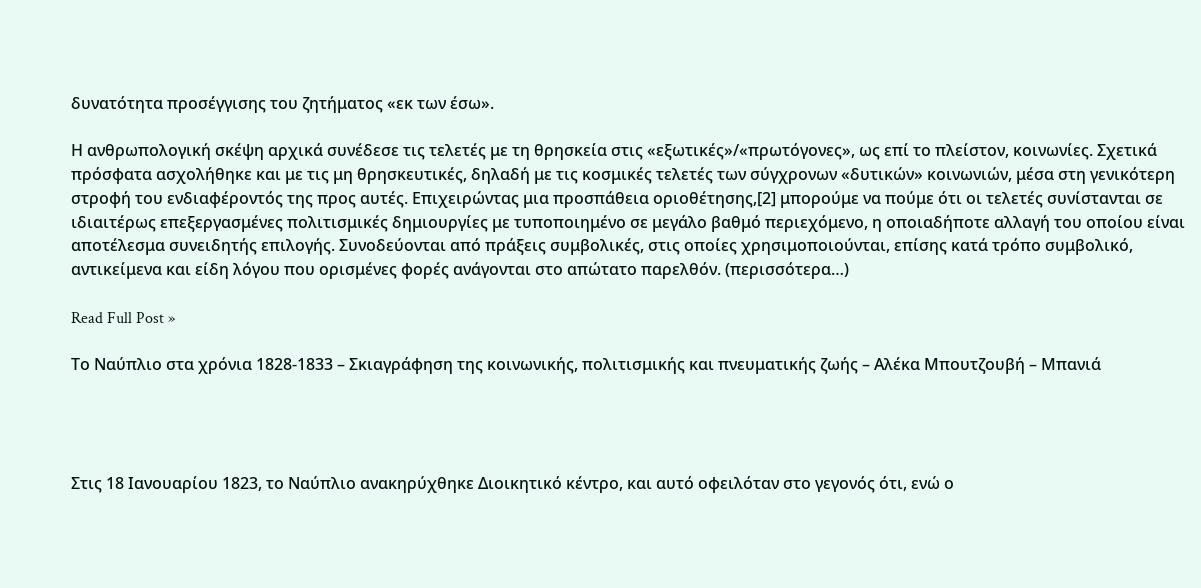δυνατότητα προσέγγισης του ζητήματος «εκ των έσω».

Η ανθρωπολογική σκέψη αρχικά συνέδεσε τις τελετές με τη θρησκεία στις «εξωτικές»/«πρωτόγονες», ως επί το πλείστον, κοινωνίες. Σχετικά πρόσφατα ασχολήθηκε και με τις μη θρησκευτικές, δηλαδή με τις κοσμικές τελετές των σύγχρονων «δυτικών» κοινωνιών, μέσα στη γενικότερη στροφή του ενδιαφέροντός της προς αυτές. Επιχειρώντας μια προσπάθεια οριοθέτησης,[2] μπορούμε να πούμε ότι οι τελετές συνίστανται σε ιδιαιτέρως επεξεργασμένες πολιτισμικές δημιουργίες με τυποποιημένο σε μεγάλο βαθμό περιεχόμενο, η οποιαδήποτε αλλαγή του οποίου είναι αποτέλεσμα συνειδητής επιλογής. Συνοδεύονται από πράξεις συμβολικές, στις οποίες χρησιμοποιούνται, επίσης κατά τρόπο συμβολικό, αντικείμενα και είδη λόγου που ορισμένες φορές ανάγονται στο απώτατο παρελθόν. (περισσότερα…)

Read Full Post »

Το Ναύπλιο στα χρόνια 1828-1833 – Σκιαγράφηση της κοινωνικής, πολιτισμικής και πνευματικής ζωής – Αλέκα Μπουτζουβή – Μπανιά




Στις 18 Ιανουαρίου 1823, το Ναύπλιο ανακηρύχθηκε Διοικητικό κέντρο, και αυτό οφειλόταν στο γεγονός ότι, ενώ ο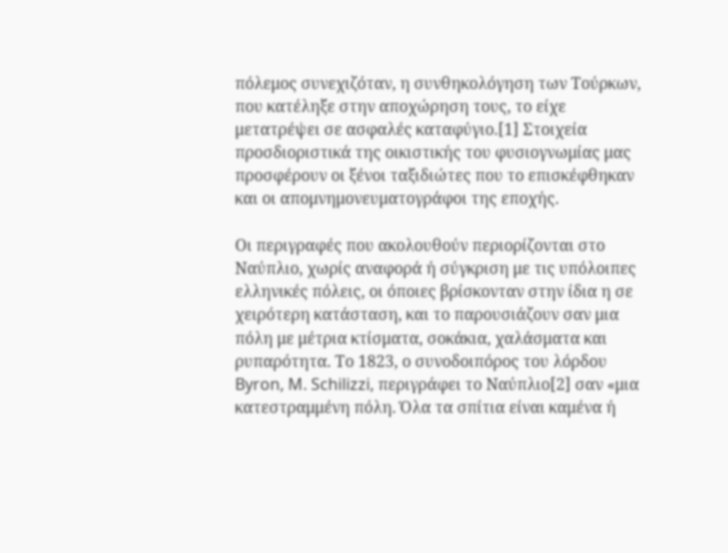πόλεμος συνεχιζόταν, η συνθηκολόγηση των Τούρκων, που κατέληξε στην αποχώρηση τους, το είχε μετατρέψει σε ασφαλές καταφύγιο.[1] Στοιχεία προσδιοριστικά της οικιστικής του φυσιογνωμίας μας προσφέρουν οι ξένοι ταξιδιώτες που το επισκέφθηκαν και οι απομνημονευματογράφοι της εποχής.

Οι περιγραφές που ακολουθούν περιορίζονται στο Ναύπλιο, χωρίς αναφορά ή σύγκριση με τις υπόλοιπες ελληνικές πόλεις, οι όποιες βρίσκονταν στην ίδια η σε χειρότερη κατάσταση, και το παρουσιάζουν σαν μια πόλη με μέτρια κτίσματα, σοκάκια, χαλάσματα και ρυπαρότητα. Το 1823, ο συνοδοιπόρος του λόρδου Byron, M. Schilizzi, περιγράφει το Ναύπλιο[2] σαν «μια κατεστραμμένη πόλη. Όλα τα σπίτια είναι καμένα ή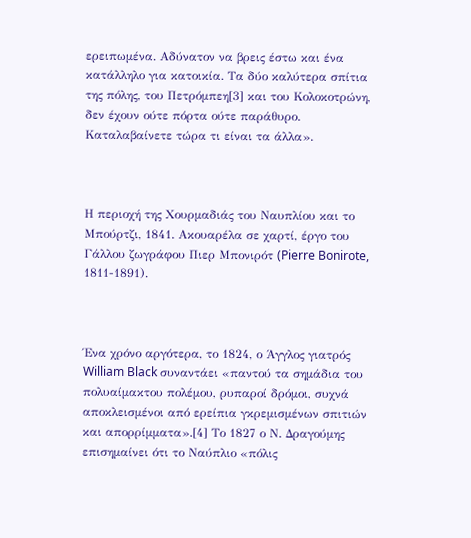ερειπωμένα. Αδύνατον να βρεις έστω και ένα κατάλληλο για κατοικία. Τα δύο καλύτερα σπίτια της πόλης, του Πετρόμπεη[3] και του Κολοκοτρώνη, δεν έχουν ούτε πόρτα ούτε παράθυρο. Καταλαβαίνετε τώρα τι είναι τα άλλα».



Η περιοχή της Χουρμαδιάς του Ναυπλίου και το Μπούρτζι, 1841. Ακουαρέλα σε χαρτί, έργο του Γάλλου ζωγράφου Πιερ Μπονιρότ (Pierre Bonirote, 1811-1891).



Ένα χρόνο αργότερα, το 1824, ο Άγγλος γιατρός William Black συναντάει «παντού τα σημάδια του πολυαίμακτου πολέμου, ρυπαροί δρόμοι, συχνά αποκλεισμένοι από ερείπια γκρεμισμένων σπιτιών και απορρίμματα».[4] Το 1827 ο Ν. Δραγούμης επισημαίνει ότι το Ναύπλιο «πόλις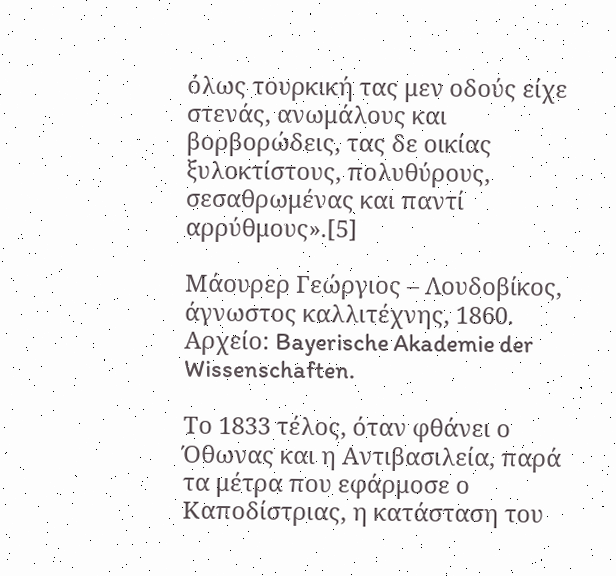όλως τουρκική τας μεν οδούς είχε στενάς, ανωμάλους και βορβορώδεις, τας δε οικίας ξυλοκτίστους, πολυθύρους, σεσαθρωμένας και παντί αρρύθμους».[5]

Μάουρερ Γεώργιος – Λουδοβίκος, άγνωστος καλλιτέχνης, 1860. Αρχείο: Bayerische Akademie der Wissenschaften.

Το 1833 τέλος, όταν φθάνει ο Όθωνας και η Αντιβασιλεία, παρά τα μέτρα που εφάρμοσε ο Καποδίστριας, η κατάσταση του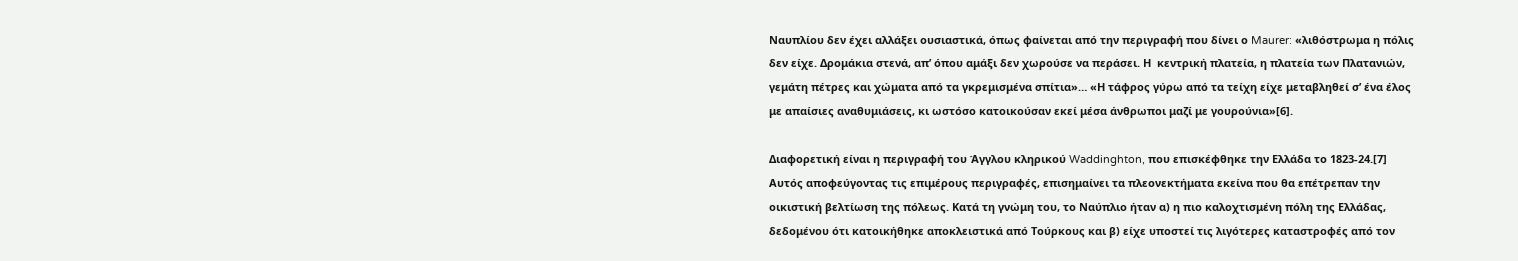Ναυπλίου δεν έχει αλλάξει ουσιαστικά, όπως φαίνεται από την περιγραφή που δίνει ο Maurer: «λιθόστρωμα η πόλις δεν είχε. Δρομάκια στενά, απ’ όπου αμάξι δεν χωρούσε να περάσει. Η  κεντρική πλατεία, η πλατεία των Πλατανιών, γεμάτη πέτρες και χώματα από τα γκρεμισμένα σπίτια»… «Η τάφρος γύρω από τα τείχη είχε μεταβληθεί σ’ ένα έλος με απαίσιες αναθυμιάσεις, κι ωστόσο κατοικούσαν εκεί μέσα άνθρωποι μαζί με γουρούνια»[6].

Διαφορετική είναι η περιγραφή του Άγγλου κληρικού Waddinghton, που επισκέφθηκε την Ελλάδα το 1823-24.[7] Αυτός αποφεύγοντας τις επιμέρους περιγραφές, επισημαίνει τα πλεονεκτήματα εκείνα που θα επέτρεπαν την οικιστική βελτίωση της πόλεως. Κατά τη γνώμη του, το Ναύπλιο ήταν α) η πιο καλοχτισμένη πόλη της Ελλάδας, δεδομένου ότι κατοικήθηκε αποκλειστικά από Τούρκους και β) είχε υποστεί τις λιγότερες καταστροφές από τον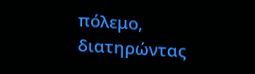πόλεμο, διατηρώντας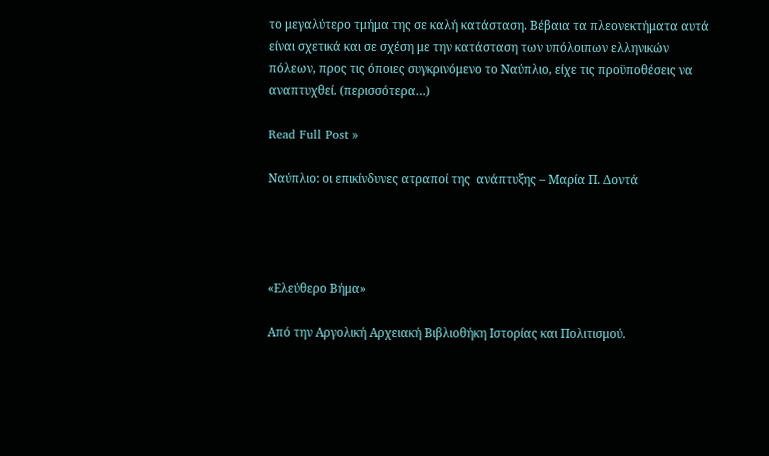το μεγαλύτερο τμήμα της σε καλή κατάσταση. Βέβαια τα πλεονεκτήματα αυτά είναι σχετικά και σε σχέση με την κατάσταση των υπόλοιπων ελληνικών πόλεων, προς τις όποιες συγκρινόμενο το Ναύπλιο, είχε τις προϋποθέσεις να αναπτυχθεί. (περισσότερα…)

Read Full Post »

Ναύπλιο: οι επικίνδυνες ατραποί της  ανάπτυξης – Μαρία Π. Δοντά




«Ελεύθερο Βήμα»

Από την Αργολική Αρχειακή Βιβλιοθήκη Ιστορίας και Πολιτισμού.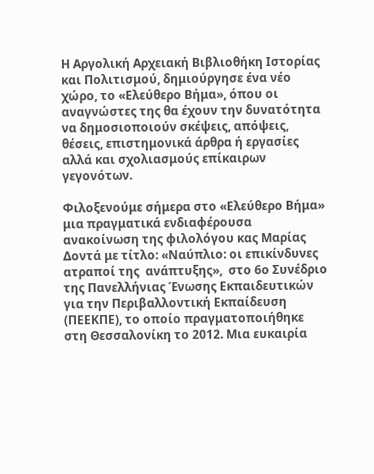Η Αργολική Αρχειακή Βιβλιοθήκη Ιστορίας και Πολιτισμού, δημιούργησε ένα νέο χώρο, το «Ελεύθερο Βήμα», όπου οι αναγνώστες της θα έχουν την δυνατότητα να δημοσιοποιούν σκέψεις, απόψεις, θέσεις, επιστημονικά άρθρα ή εργασίες αλλά και σχολιασμούς επίκαιρων γεγονότων.

Φιλοξενούμε σήμερα στο «Ελεύθερο Βήμα» μια πραγματικά ενδιαφέρουσα ανακοίνωση της φιλολόγου κας Μαρίας Δοντά με τίτλο: «Ναύπλιο: οι επικίνδυνες ατραποί της  ανάπτυξης»,  στο 6ο Συνέδριο της Πανελλήνιας Ένωσης Εκπαιδευτικών για την Περιβαλλοντική Εκπαίδευση (ΠΕΕΚΠΕ), το οποίο πραγματοποιήθηκε στη Θεσσαλονίκη το 2012. Μια ευκαιρία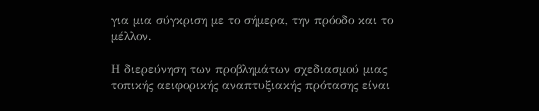για μια σύγκριση με το σήμερα, την πρόοδο και το μέλλον.

Η διερεύνηση των προβλημάτων σχεδιασμού μιας τοπικής αειφορικής αναπτυξιακής πρότασης είναι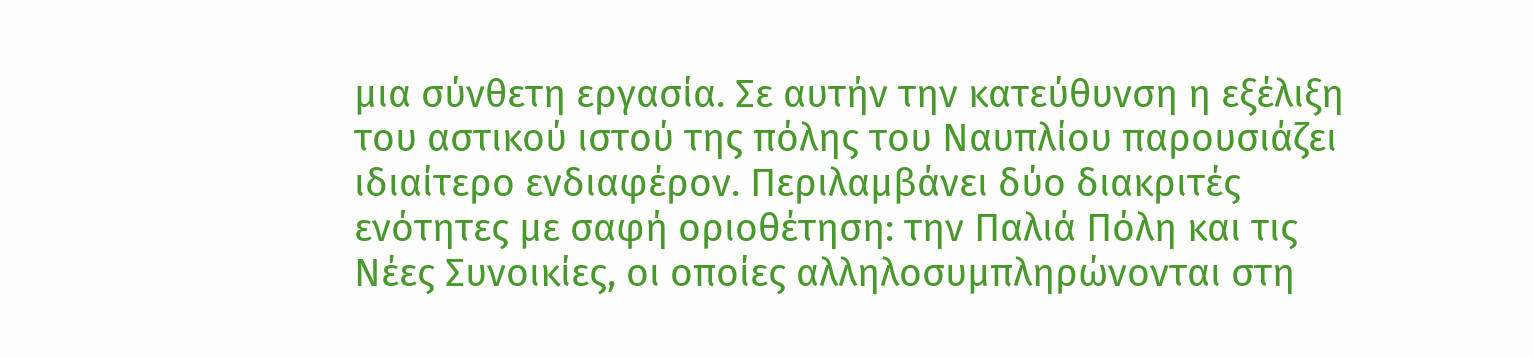μια σύνθετη εργασία. Σε αυτήν την κατεύθυνση η εξέλιξη του αστικού ιστού της πόλης του Ναυπλίου παρουσιάζει ιδιαίτερο ενδιαφέρον. Περιλαμβάνει δύο διακριτές ενότητες με σαφή οριοθέτηση: την Παλιά Πόλη και τις Νέες Συνοικίες, οι οποίες αλληλοσυμπληρώνονται στη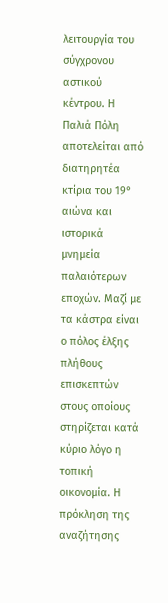λειτουργία του σύγχρονου αστικού κέντρου. Η Παλιά Πόλη αποτελείται από διατηρητέα κτίρια του 19° αιώνα και ιστορικά μνημεία παλαιότερων εποχών. Μαζί με τα κάστρα είναι ο πόλος έλξης πλήθους επισκεπτών στους οποίους στηρίζεται κατά κύριο λόγο η τοπική οικονομία. Η πρόκληση της αναζήτησης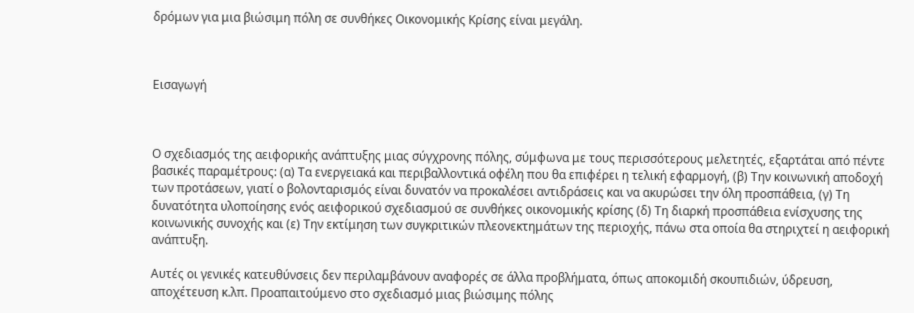δρόμων για μια βιώσιμη πόλη σε συνθήκες Οικονομικής Κρίσης είναι μεγάλη.



Εισαγωγή



Ο σχεδιασμός της αειφορικής ανάπτυξης μιας σύγχρονης πόλης, σύμφωνα με τους περισσότερους μελετητές, εξαρτάται από πέντε βασικές παραμέτρους: (α) Τα ενεργειακά και περιβαλλοντικά οφέλη που θα επιφέρει η τελική εφαρμογή, (β) Την κοινωνική αποδοχή των προτάσεων, γιατί ο βολονταρισμός είναι δυνατόν να προκαλέσει αντιδράσεις και να ακυρώσει την όλη προσπάθεια, (γ) Τη δυνατότητα υλοποίησης ενός αειφορικού σχεδιασμού σε συνθήκες οικονομικής κρίσης (δ) Τη διαρκή προσπάθεια ενίσχυσης της κοινωνικής συνοχής και (ε) Την εκτίμηση των συγκριτικών πλεονεκτημάτων της περιοχής, πάνω στα οποία θα στηριχτεί η αειφορική ανάπτυξη.

Αυτές οι γενικές κατευθύνσεις δεν περιλαμβάνουν αναφορές σε άλλα προβλήματα, όπως αποκομιδή σκουπιδιών, ύδρευση, αποχέτευση κ.λπ. Προαπαιτούμενο στο σχεδιασμό μιας βιώσιμης πόλης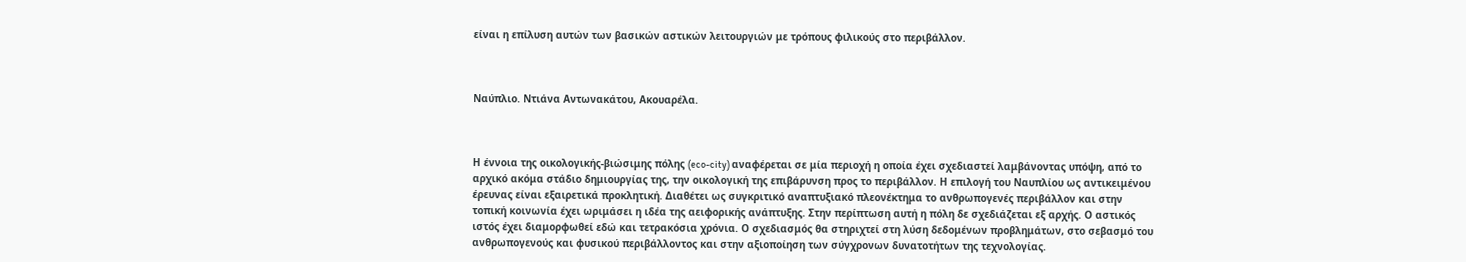είναι η επίλυση αυτών των βασικών αστικών λειτουργιών με τρόπους φιλικούς στο περιβάλλον.



Ναύπλιο. Ντιάνα Αντωνακάτου, Ακουαρέλα.



Η έννοια της οικολογικής-βιώσιμης πόλης (eco-city) αναφέρεται σε μία περιοχή η οποία έχει σχεδιαστεί λαμβάνοντας υπόψη, από το αρχικό ακόμα στάδιο δημιουργίας της, την οικολογική της επιβάρυνση προς το περιβάλλον. Η επιλογή του Ναυπλίου ως αντικειμένου έρευνας είναι εξαιρετικά προκλητική. Διαθέτει ως συγκριτικό αναπτυξιακό πλεονέκτημα το ανθρωπογενές περιβάλλον και στην τοπική κοινωνία έχει ωριμάσει η ιδέα της αειφορικής ανάπτυξης. Στην περίπτωση αυτή η πόλη δε σχεδιάζεται εξ αρχής. Ο αστικός ιστός έχει διαμορφωθεί εδώ και τετρακόσια χρόνια. Ο σχεδιασμός θα στηριχτεί στη λύση δεδομένων προβλημάτων, στο σεβασμό του ανθρωπογενούς και φυσικού περιβάλλοντος και στην αξιοποίηση των σύγχρονων δυνατοτήτων της τεχνολογίας.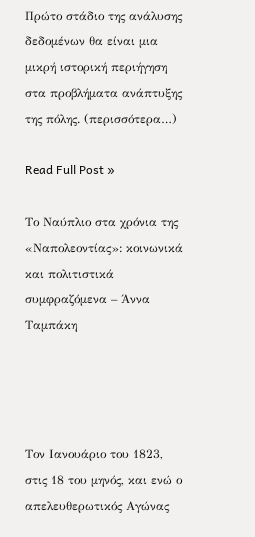Πρώτο στάδιο της ανάλυσης δεδομένων θα είναι μια μικρή ιστορική περιήγηση στα προβλήματα ανάπτυξης της πόλης. (περισσότερα…)

Read Full Post »

Το Ναύπλιο στα χρόνια της «Ναπολεοντίας»: κοινωνικά και πολιτιστικά συμφραζόμενα – Άννα Ταμπάκη




Τον Ιανουάριο του 1823, στις 18 του μηνός, και ενώ ο απελευθερωτικός Αγώνας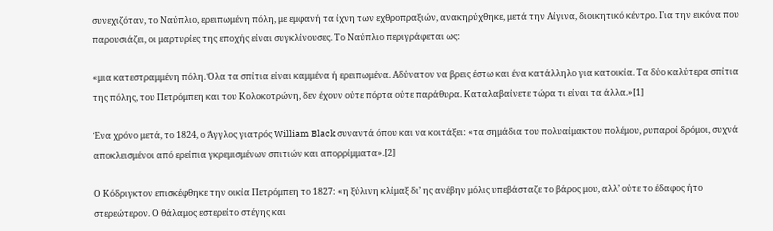συνεχιζόταν, το Ναύπλιο, ερειπωμένη πόλη, με εμφανή τα ίχνη των εχθροπραξιών, ανακηρύχθηκε, μετά την Αίγινα, διοικητικό κέντρο. Για την εικόνα που παρουσιάζει, οι μαρτυρίες της εποχής είναι συγκλίνουσες. Το Ναύπλιο περιγράφεται ως:

«μια κατεστραμμένη πόλη. Όλα τα σπίτια είναι καμμένα ή ερειπωμένα. Αδύνατον να βρεις έστω και ένα κατάλληλο για κατοικία. Τα δύο καλύτερα σπίτια της πόλης, του Πετρόμπεη και του Κολοκοτρώνη, δεν έχουν ούτε πόρτα ούτε παράθυρα. Καταλαβαίνετε τώρα τι είναι τα άλλα.»[1]

Ένα χρόνο μετά, το 1824, ο Άγγλος γιατρός William Black συναντά όπου και να κοιτάξει: «τα σημάδια του πολυαίμακτου πολέμου, ρυπαροί δρόμοι, συχνά αποκλεισμένοι από ερείπια γκρεμισμένων σπιτιών και απορρίμματα».[2]

Ο Κόδριγκτον επισκέφθηκε την οικία Πετρόμπεη το 1827: «η ξύλινη κλίμαξ δι’ ης ανέβην μόλις υπεβάσταζε το βάρος μου, αλλ’ ούτε το έδαφος ήτο στερεώτερον. Ο θάλαμος εστερείτο στέγης και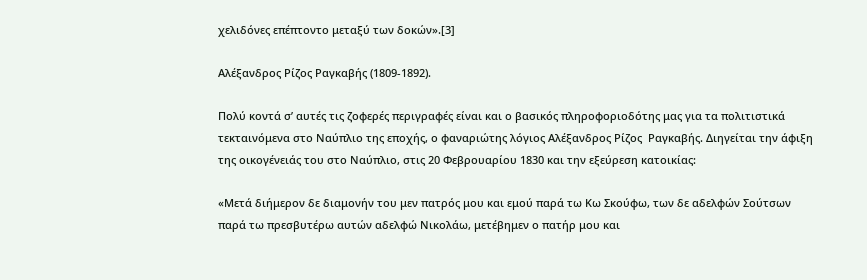χελιδόνες επέπτοντο μεταξύ των δοκών».[3]

Αλέξανδρος Ρίζος Ραγκαβής (1809-1892).

Πολύ κοντά σ’ αυτές τις ζοφερές περιγραφές είναι και ο βασικός πληροφοριοδότης μας για τα πολιτιστικά τεκταινόμενα στο Ναύπλιο της εποχής, ο φαναριώτης λόγιος Αλέξανδρος Ρίζος  Ραγκαβής. Διηγείται την άφιξη της οικογένειάς του στο Ναύπλιο, στις 20 Φεβρουαρίου 1830 και την εξεύρεση κατοικίας:

«Μετά διήμερον δε διαμονήν του μεν πατρός μου και εμού παρά τω Κω Σκούφω, των δε αδελφών Σούτσων παρά τω πρεσβυτέρω αυτών αδελφώ Νικολάω, μετέβημεν ο πατήρ μου και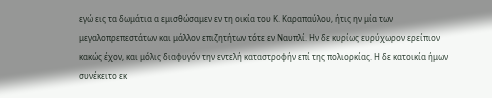εγώ εις τα δωμάτια α εμισθώσαμεν εν τη οικία του Κ. Καραπαύλου, ήτις ην μία των μεγαλοπρεπεστάτων και μάλλον επιζητήτων τότε εν Ναυπλί. Ην δε κυρίως ευρύχωρον ερείπιον κακώς έχον, και μόλις διαφυγόν την εντελή καταστροφήν επί της πολιορκίας. Η δε κατοικία ήμων συνέκειτο εκ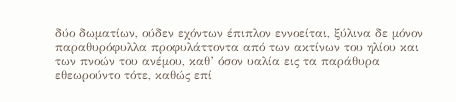δύο δωματίων, ούδεν εχόντων έπιπλον εννοείται, ξύλινα δε μόνον παραθυρόφυλλα προφυλάττοντα από των ακτίνων του ηλίου και των πνοών του ανέμου, καθ’ όσον υαλία εις τα παράθυρα εθεωρούντο τότε, καθώς επί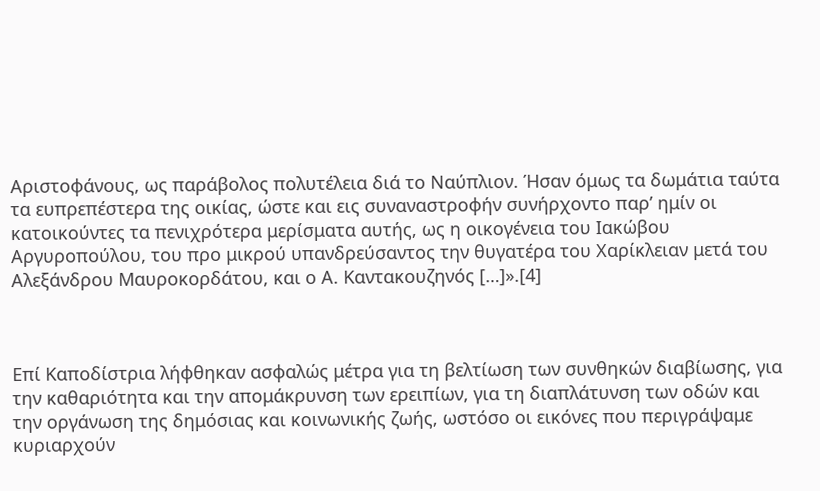Αριστοφάνους, ως παράβολος πολυτέλεια διά το Ναύπλιον. Ήσαν όμως τα δωμάτια ταύτα τα ευπρεπέστερα της οικίας, ώστε και εις συναναστροφήν συνήρχοντο παρ’ ημίν οι κατοικούντες τα πενιχρότερα μερίσματα αυτής, ως η οικογένεια του Ιακώβου Αργυροπούλου, του προ μικρού υπανδρεύσαντος την θυγατέρα του Χαρίκλειαν μετά του Αλεξάνδρου Μαυροκορδάτου, και ο Α. Καντακουζηνός […]».[4]



Επί Καποδίστρια λήφθηκαν ασφαλώς μέτρα για τη βελτίωση των συνθηκών διαβίωσης, για την καθαριότητα και την απομάκρυνση των ερειπίων, για τη διαπλάτυνση των οδών και την οργάνωση της δημόσιας και κοινωνικής ζωής, ωστόσο οι εικόνες που περιγράψαμε κυριαρχούν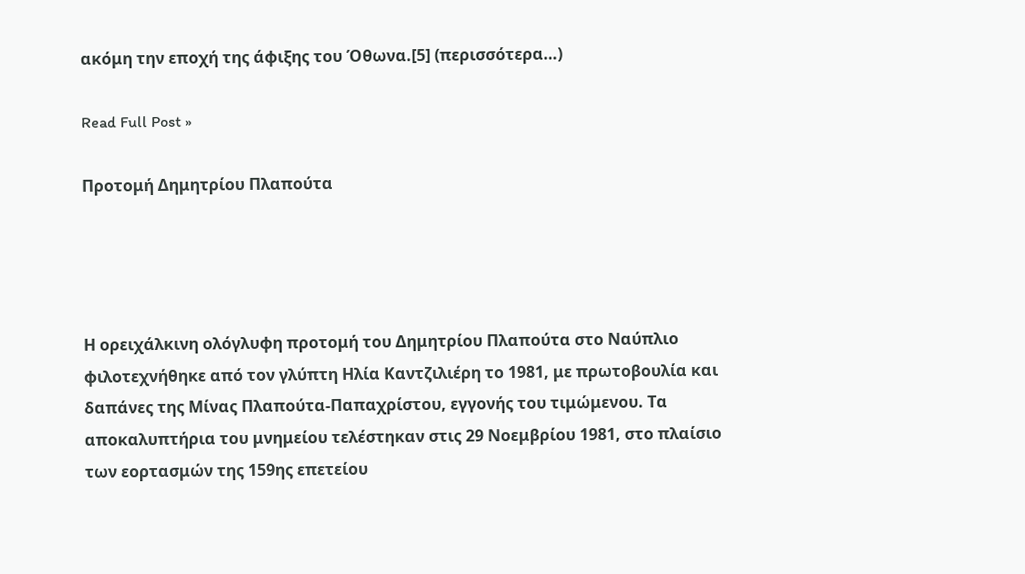ακόμη την εποχή της άφιξης του Όθωνα.[5] (περισσότερα…)

Read Full Post »

Προτομή Δημητρίου Πλαπούτα




Η ορειχάλκινη ολόγλυφη προτομή του Δημητρίου Πλαπούτα στο Ναύπλιο φιλοτεχνήθηκε από τον γλύπτη Ηλία Καντζιλιέρη το 1981, με πρωτοβουλία και δαπάνες της Μίνας Πλαπούτα-Παπαχρίστου, εγγονής του τιμώμενου. Τα αποκαλυπτήρια του μνημείου τελέστηκαν στις 29 Νοεμβρίου 1981, στο πλαίσιο των εορτασμών της 159ης επετείου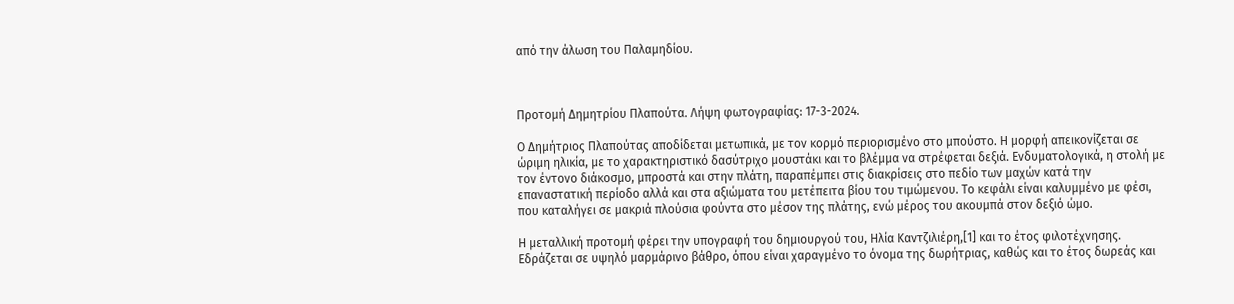από την άλωση του Παλαμηδίου.



Προτομή Δημητρίου Πλαπούτα. Λήψη φωτογραφίας: 17-3-2024.

Ο Δημήτριος Πλαπούτας αποδίδεται μετωπικά, με τον κορμό περιορισμένο στο μπούστο. Η μορφή απεικονίζεται σε ώριμη ηλικία, με το χαρακτηριστικό δασύτριχο μουστάκι και το βλέμμα να στρέφεται δεξιά. Ενδυματολογικά, η στολή με τον έντονο διάκοσμο, μπροστά και στην πλάτη, παραπέμπει στις διακρίσεις στο πεδίο των μαχών κατά την επαναστατική περίοδο αλλά και στα αξιώματα του μετέπειτα βίου του τιμώμενου. Το κεφάλι είναι καλυμμένο με φέσι, που καταλήγει σε μακριά πλούσια φούντα στο μέσον της πλάτης, ενώ μέρος του ακουμπά στον δεξιό ώμο.

Η μεταλλική προτομή φέρει την υπογραφή του δημιουργού του, Ηλία Καντζιλιέρη,[1] και το έτος φιλοτέχνησης. Εδράζεται σε υψηλό μαρμάρινο βάθρο, όπου είναι χαραγμένο το όνομα της δωρήτριας, καθώς και το έτος δωρεάς και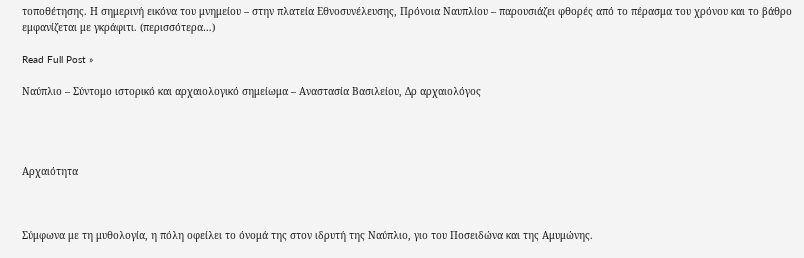τοποθέτησης. Η σημερινή εικόνα του μνημείου – στην πλατεία Εθνοσυνέλευσης, Πρόνοια Ναυπλίου – παρουσιάζει φθορές από το πέρασμα του χρόνου και το βάθρο εμφανίζεται με γκράφιτι. (περισσότερα…)

Read Full Post »

Ναύπλιο – Σύντομο ιστορικό και αρχαιολογικό σημείωμα – Αναστασία Βασιλείου, Δρ αρχαιολόγος




Αρχαιότητα



Σύμφωνα με τη μυθολογία, η πόλη οφείλει το όνομά της στον ιδρυτή της Ναύπλιο, γιο του Ποσειδώνα και της Αμυμώνης.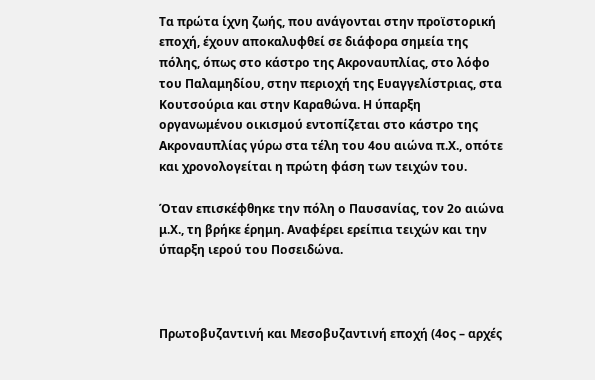Τα πρώτα ίχνη ζωής, που ανάγονται στην προϊστορική εποχή, έχουν αποκαλυφθεί σε διάφορα σημεία της πόλης, όπως στο κάστρο της Ακροναυπλίας, στο λόφο του Παλαμηδίου, στην περιοχή της Ευαγγελίστριας, στα Κουτσούρια και στην Καραθώνα. Η ύπαρξη οργανωμένου οικισμού εντοπίζεται στο κάστρο της Ακροναυπλίας γύρω στα τέλη του 4ου αιώνα π.Χ., οπότε και χρονολογείται η πρώτη φάση των τειχών του.

Όταν επισκέφθηκε την πόλη ο Παυσανίας, τον 2ο αιώνα μ.Χ., τη βρήκε έρημη. Αναφέρει ερείπια τειχών και την ύπαρξη ιερού του Ποσειδώνα.



Πρωτοβυζαντινή και Μεσοβυζαντινή εποχή (4ος – αρχές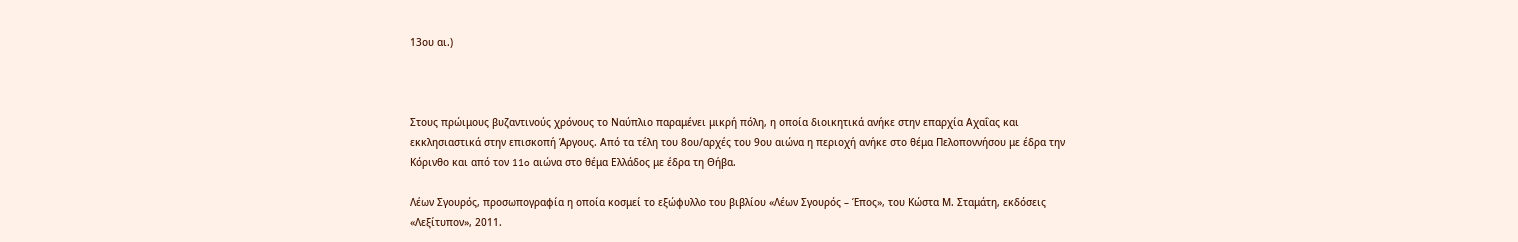13ου αι.)



Στους πρώιμους βυζαντινούς χρόνους το Ναύπλιο παραμένει μικρή πόλη, η οποία διοικητικά ανήκε στην επαρχία Αχαΐας και εκκλησιαστικά στην επισκοπή Άργους. Από τα τέλη του 8ου/αρχές του 9ου αιώνα η περιοχή ανήκε στο θέμα Πελοποννήσου με έδρα την Κόρινθο και από τον 11o αιώνα στο θέμα Ελλάδος με έδρα τη Θήβα.

Λέων Σγουρός, προσωπογραφία η οποία κοσμεί το εξώφυλλο του βιβλίου «Λέων Σγουρός – Έπος», του Κώστα Μ. Σταμάτη, εκδόσεις «Λεξίτυπον», 2011.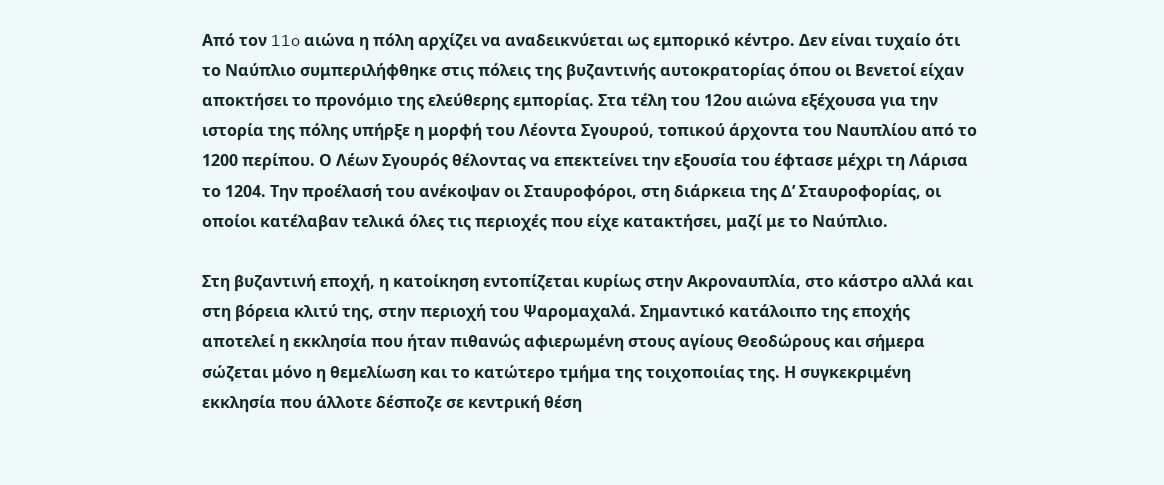Από τον 11o αιώνα η πόλη αρχίζει να αναδεικνύεται ως εμπορικό κέντρο. Δεν είναι τυχαίο ότι το Ναύπλιο συμπεριλήφθηκε στις πόλεις της βυζαντινής αυτοκρατορίας όπου οι Βενετοί είχαν αποκτήσει το προνόμιο της ελεύθερης εμπορίας. Στα τέλη του 12ου αιώνα εξέχουσα για την ιστορία της πόλης υπήρξε η μορφή του Λέοντα Σγουρού, τοπικού άρχοντα του Ναυπλίου από το 1200 περίπου. Ο Λέων Σγουρός θέλοντας να επεκτείνει την εξουσία του έφτασε μέχρι τη Λάρισα το 1204. Την προέλασή του ανέκοψαν οι Σταυροφόροι, στη διάρκεια της Δ’ Σταυροφορίας, οι οποίοι κατέλαβαν τελικά όλες τις περιοχές που είχε κατακτήσει, μαζί με το Ναύπλιο.

Στη βυζαντινή εποχή, η κατοίκηση εντοπίζεται κυρίως στην Ακροναυπλία, στο κάστρο αλλά και στη βόρεια κλιτύ της, στην περιοχή του Ψαρομαχαλά. Σημαντικό κατάλοιπο της εποχής αποτελεί η εκκλησία που ήταν πιθανώς αφιερωμένη στους αγίους Θεοδώρους και σήμερα σώζεται μόνο η θεμελίωση και το κατώτερο τμήμα της τοιχοποιίας της. Η συγκεκριμένη εκκλησία που άλλοτε δέσποζε σε κεντρική θέση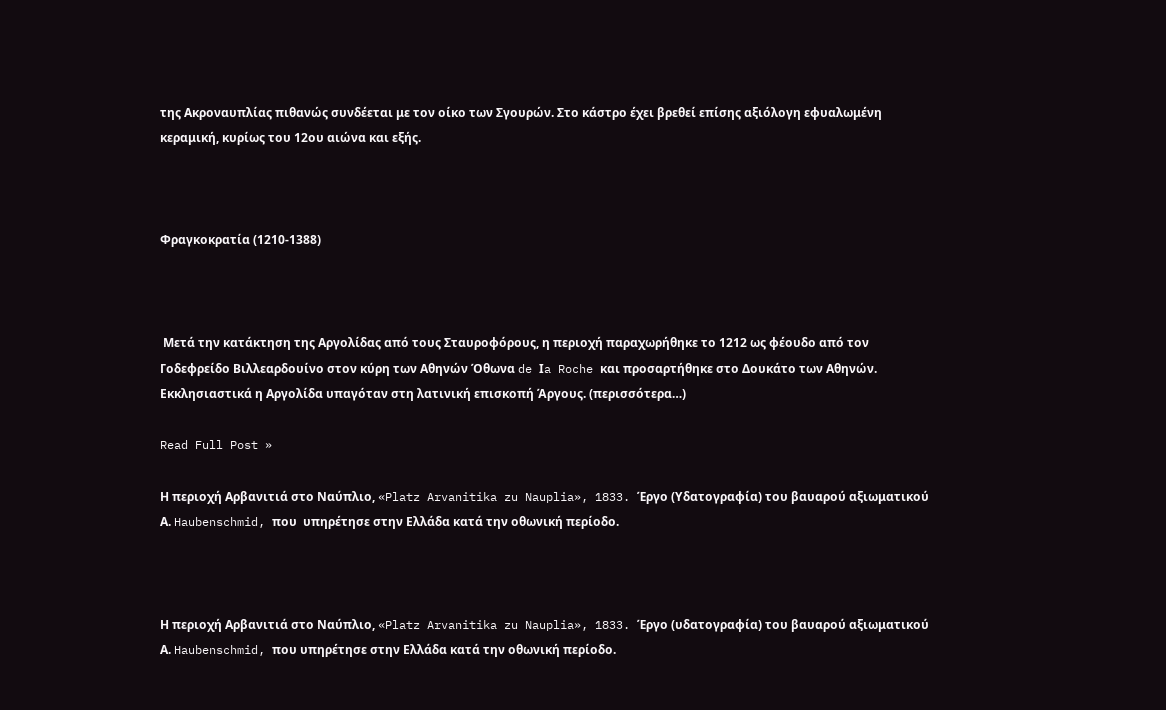της Ακροναυπλίας πιθανώς συνδέεται με τον οίκο των Σγουρών. Στο κάστρο έχει βρεθεί επίσης αξιόλογη εφυαλωμένη κεραμική, κυρίως του 12ου αιώνα και εξής.



Φραγκοκρατία (1210-1388)



 Μετά την κατάκτηση της Αργολίδας από τους Σταυροφόρους, η περιοχή παραχωρήθηκε το 1212 ως φέουδο από τον Γοδεφρείδο Βιλλεαρδουίνο στον κύρη των Αθηνών Όθωνα de Ιa Roche και προσαρτήθηκε στο Δουκάτο των Αθηνών. Εκκλησιαστικά η Αργολίδα υπαγόταν στη λατινική επισκοπή Άργους. (περισσότερα…)

Read Full Post »

Η περιοχή Αρβανιτιά στο Ναύπλιο, «Platz Arvanitika zu Nauplia», 1833. Έργο (Υδατογραφία) του βαυαρού αξιωματικού Α. Haubenschmid, που  υπηρέτησε στην Ελλάδα κατά την οθωνική περίοδο.



Η περιοχή Αρβανιτιά στο Ναύπλιο, «Platz Arvanitika zu Nauplia», 1833. Έργο (υδατογραφία) του βαυαρού αξιωματικού Α. Haubenschmid, που υπηρέτησε στην Ελλάδα κατά την οθωνική περίοδο.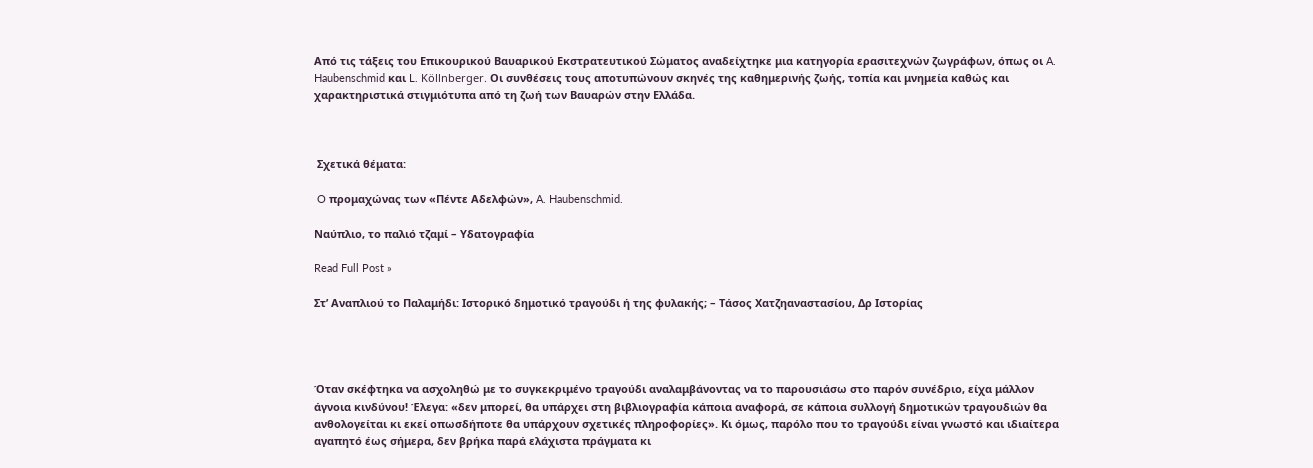Από τις τάξεις του Επικουρικού Βαυαρικού Εκστρατευτικού Σώματος αναδείχτηκε μια κατηγορία ερασιτεχνών ζωγράφων, όπως οι A. Haubenschmid και L. Köllnberger. Οι συνθέσεις τους αποτυπώνουν σκηνές της καθημερινής ζωής, τοπία και μνημεία καθώς και χαρακτηριστικά στιγμιότυπα από τη ζωή των Βαυαρών στην Ελλάδα.



 Σχετικά θέματα:

 O προμαχώνας των «Πέντε Αδελφών», A. Haubenschmid.

Ναύπλιο, το παλιό τζαμί – Υδατογραφία

Read Full Post »

Στ’ Αναπλιού το Παλαμήδι: Ιστορικό δημοτικό τραγούδι ή της φυλακής; – Τάσος Χατζηαναστασίου, Δρ Ιστορίας




Όταν σκέφτηκα να ασχοληθώ με το συγκεκριμένο τραγούδι αναλαμβάνοντας να το παρουσιάσω στο παρόν συνέδριο, είχα μάλλον άγνοια κινδύνου! Έλεγα: «δεν μπορεί, θα υπάρχει στη βιβλιογραφία κάποια αναφορά, σε κάποια συλλογή δημοτικών τραγουδιών θα ανθολογείται κι εκεί οπωσδήποτε θα υπάρχουν σχετικές πληροφορίες». Κι όμως, παρόλο που το τραγούδι είναι γνωστό και ιδιαίτερα αγαπητό έως σήμερα, δεν βρήκα παρά ελάχιστα πράγματα κι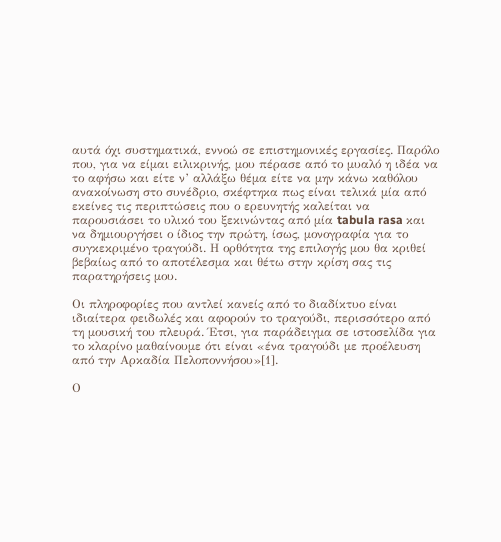αυτά όχι συστηματικά, εννοώ σε επιστημονικές εργασίες. Παρόλο που, για να είμαι ειλικρινής, μου πέρασε από το μυαλό η ιδέα να το αφήσω και είτε ν’ αλλάξω θέμα είτε να μην κάνω καθόλου ανακοίνωση στο συνέδριο, σκέφτηκα πως είναι τελικά μία από εκείνες τις περιπτώσεις που ο ερευνητής καλείται να παρουσιάσει το υλικό του ξεκινώντας από μία tabula rasa και να δημιουργήσει ο ίδιος την πρώτη, ίσως, μονογραφία για το συγκεκριμένο τραγούδι. Η ορθότητα της επιλογής μου θα κριθεί βεβαίως από το αποτέλεσμα και θέτω στην κρίση σας τις παρατηρήσεις μου.

Οι πληροφορίες που αντλεί κανείς από το διαδίκτυο είναι ιδιαίτερα φειδωλές και αφορούν το τραγούδι, περισσότερο από τη μουσική του πλευρά. Έτσι, για παράδειγμα σε ιστοσελίδα για το κλαρίνο μαθαίνουμε ότι είναι «ένα τραγούδι με προέλευση από την Αρκαδία Πελοποννήσου»[1].

Ο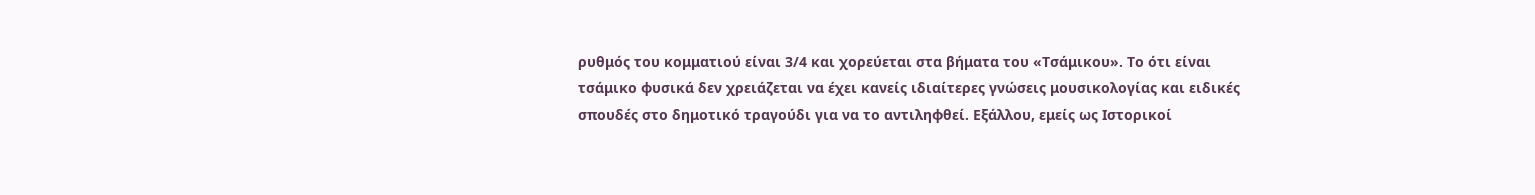ρυθμός του κομματιού είναι 3/4 και χορεύεται στα βήματα του «Τσάμικου». Το ότι είναι τσάμικο φυσικά δεν χρειάζεται να έχει κανείς ιδιαίτερες γνώσεις μουσικολογίας και ειδικές σπουδές στο δημοτικό τραγούδι για να το αντιληφθεί. Εξάλλου, εμείς ως Ιστορικοί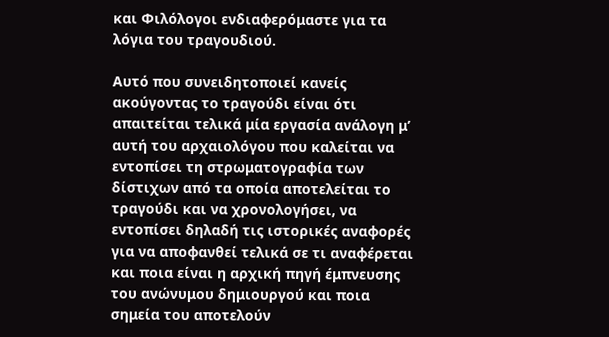και Φιλόλογοι ενδιαφερόμαστε για τα λόγια του τραγουδιού.

Αυτό που συνειδητοποιεί κανείς ακούγοντας το τραγούδι είναι ότι απαιτείται τελικά μία εργασία ανάλογη μ’ αυτή του αρχαιολόγου που καλείται να εντοπίσει τη στρωματογραφία των δίστιχων από τα οποία αποτελείται το τραγούδι και να χρονολογήσει, να εντοπίσει δηλαδή τις ιστορικές αναφορές για να αποφανθεί τελικά σε τι αναφέρεται και ποια είναι η αρχική πηγή έμπνευσης του ανώνυμου δημιουργού και ποια σημεία του αποτελούν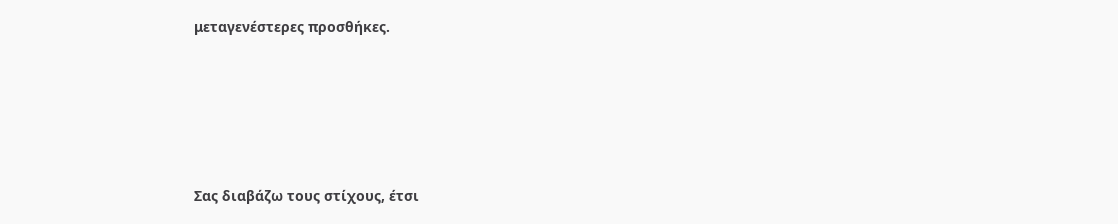μεταγενέστερες προσθήκες.





Σας διαβάζω τους στίχους, έτσι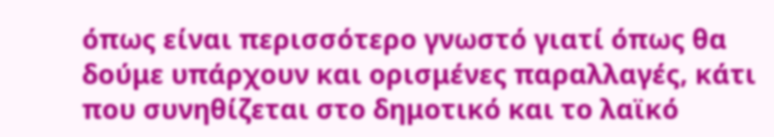όπως είναι περισσότερο γνωστό γιατί όπως θα δούμε υπάρχουν και ορισμένες παραλλαγές, κάτι που συνηθίζεται στο δημοτικό και το λαϊκό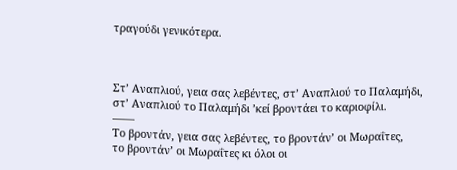τραγούδι γενικότερα.



Στ’ Αναπλιού, γεια σας λεβέντες, στ’ Αναπλιού το Παλαμήδι,
στ’ Αναπλιού το Παλαμήδι ’κεί βροντάει το καριοφίλι.
——
Το βροντάν, γεια σας λεβέντες, το βροντάν’ οι Μωραΐτες,
το βροντάν’ οι Μωραΐτες κι όλοι οι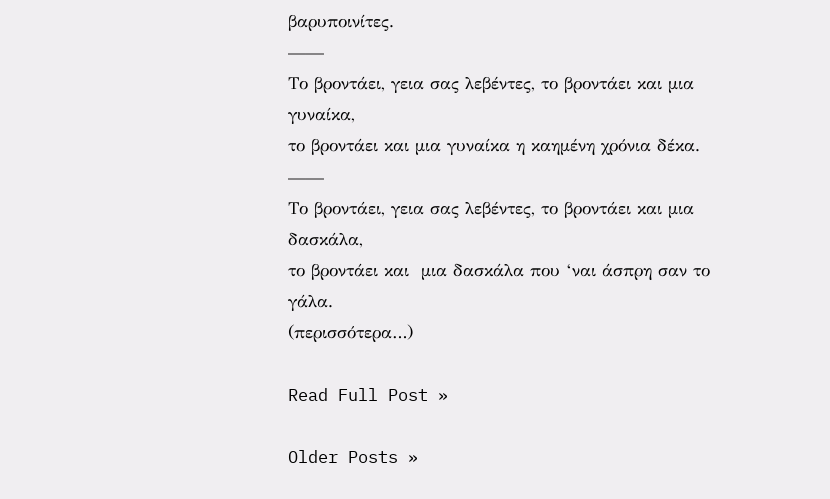βαρυποινίτες.
——
Το βροντάει, γεια σας λεβέντες, το βροντάει και μια γυναίκα,
το βροντάει και μια γυναίκα η καημένη χρόνια δέκα.
——
Το βροντάει, γεια σας λεβέντες, το βροντάει και μια δασκάλα,
το βροντάει και  μια δασκάλα που ‘ναι άσπρη σαν το γάλα.
(περισσότερα…)

Read Full Post »

Older Posts »